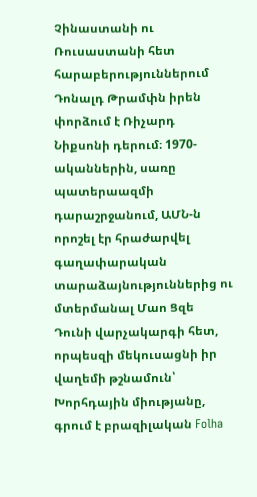Չինաստանի ու Ռուսաստանի հետ հարաբերություններում Դոնալդ Թրամփն իրեն փորձում է Ռիչարդ Նիքսոնի դերում։ 1970-ականներին, սառը պատերաազմի դարաշրջանում, ԱՄՆ-ն որոշել էր հրաժարվել գաղափարական տարաձայնություններից ու մտերմանալ Մաո Ցզե Դունի վարչակարգի հետ, որպեսզի մեկուսացնի իր վաղեմի թշնամուն՝ Խորհդային միությանը, գրում է բրազիլական Folha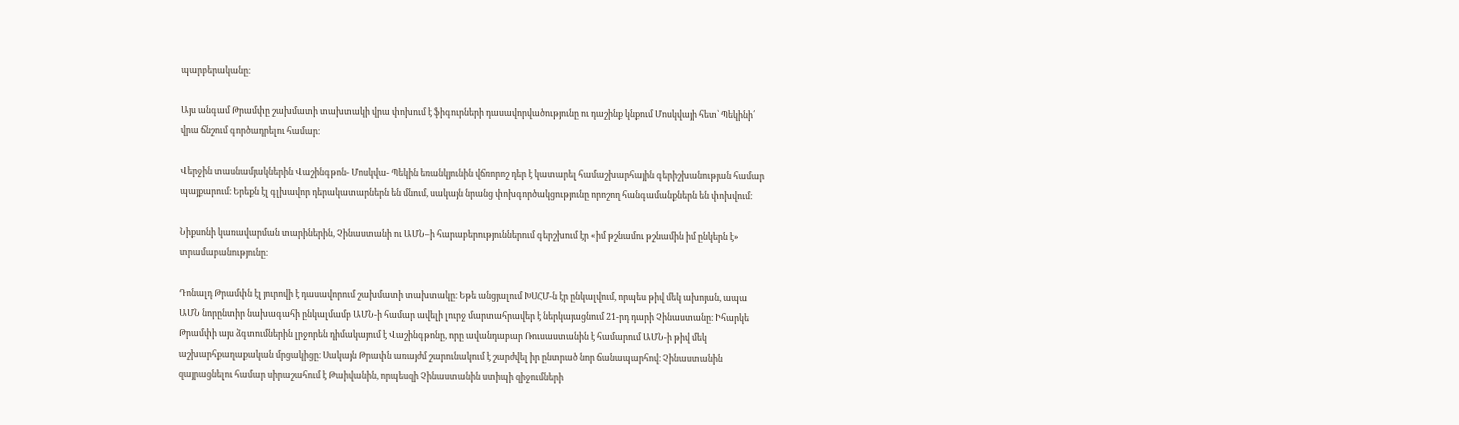պարբերականը։

Այս անգամ Թրամփը շախմատի տախտակի վրա փոխում է ֆիգուրների դասավորվածությունը ու դաշինք կնքում Մոսկվայի հետ՝ Պեկինի՛ վրա ճնշում գործադրելու համար։

Վերջին տասնամյակներին Վաշինգթոն- Մոսկվա- Պեկին եռանկյունին վճռորոշ դեր է կատարել համաշխարհային գերիշխանության համար պայքարում։ Երեքն էլ գլխավոր դերակատարներն են մնում, սակայն նրանց փոխգործակցությունը որոշող հանգամանքներն են փոխվում։

Նիքսոնի կառավարման տարիներին, Չինաստանի ու ԱՄՆ–ի հարաբերություններում գերշխում էր «իմ թշնամու թշնամին իմ ընկերն է» տրամաբանությունը։

Դոնալդ Թրամփն էլ յուրովի է դասավորում շախմատի տախտակը։ Եթե անցյալում ԽՍՀՄ-ն էր ընկալվում, որպես թիվ մեկ ախոյան, ապա ԱՄՆ նորընտիր նախագահի ընկալմամբ ԱՄՆ-ի համար ավելի լուրջ մարտահրավեր է ներկայացնում 21-րդ դարի Չինաստանը։ Իհարկե Թրամփի այս ձգտումներին լրջորեն դիմակայում է Վաշինգթոնը, որը ավանդաբար Ռուսաստանին է համարում ԱՄՆ-ի թիվ մեկ աշխարհքաղաքական մրցակիցը։ Սակայն Թրափն առայժմ շարունակում է շարժվել իր ընտրած նոր ճանապարհով։ Չինաստանին զայրացնելու համար սիրաշահում է Թաիվանին, որպեսզի Չինաստանին ստիպի զիջումների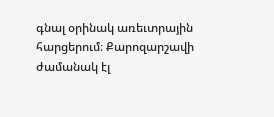գնալ օրինակ առեւտրային հարցերում։ Քարոզարշավի ժամանակ էլ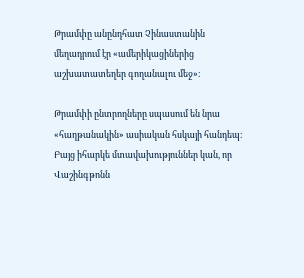Թրամփը անընդհատ Չինաստանին մեղադրում էր «ամերիկացիներից աշխատատեղեր գողանալու մեջ»։

Թրամփի ընտրողները սպասում են նրա «հաղթանակին» ասիական հսկայի հանդեպ։ Բայց իհարկե մտավախություններ կան, որ Վաշինգթոնն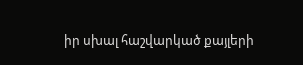իր սխալ հաշվարկած քայլերի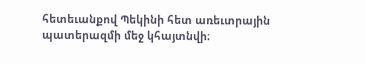հետեւանքով Պեկինի հետ առեւտրային պատերազմի մեջ կհայտնվի։